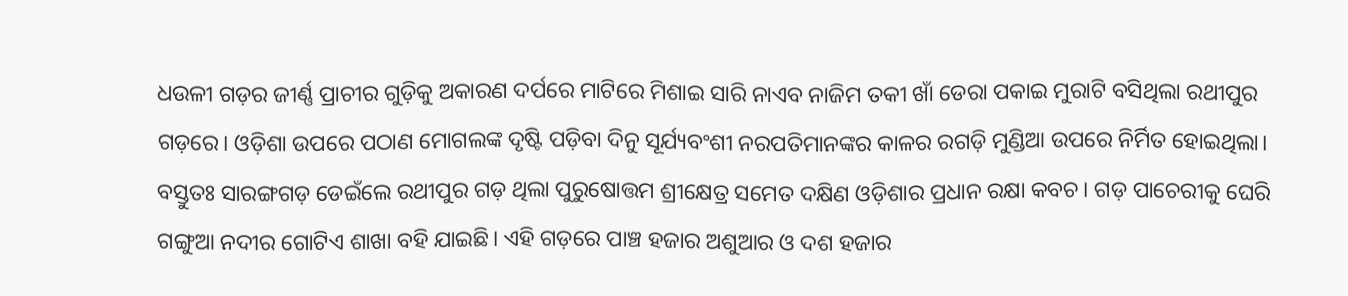ଧଉଳୀ ଗଡ଼ର ଜୀର୍ଣ୍ଣ ପ୍ରାଚୀର ଗୁଡ଼ିକୁ ଅକାରଣ ଦର୍ପରେ ମାଟିରେ ମିଶାଇ ସାରି ନାଏବ ନାଜିମ ତକୀ ଖାଁ ଡେରା ପକାଇ ମୁରାଟି ବସିଥିଲା ରଥୀପୁର ଗଡ଼ରେ। ଓଡ଼ିଶା ଉପରେ ପଠାଣ ମୋଗଲଙ୍କ ଦୃଷ୍ଟି ପଡ଼ିବା ଦିନୁ ସୂର୍ଯ୍ୟବଂଶୀ ନରପତିମାନଙ୍କର କାଳର ରଗଡ଼ି ମୁଣ୍ଡିଆ ଉପରେ ନିର୍ମିତ ହୋଇଥିଲା। ବସ୍ତୁତଃ ସାରଙ୍ଗଗଡ଼ ଡେଇଁଲେ ରଥୀପୁର ଗଡ଼ ଥିଲା ପୁରୁଷୋତ୍ତମ ଶ୍ରୀକ୍ଷେତ୍ର ସମେତ ଦକ୍ଷିଣ ଓଡ଼ିଶାର ପ୍ରଧାନ ରକ୍ଷା କବଚ। ଗଡ଼ ପାଚେରୀକୁ ଘେରି ଗଙ୍ଗୁଆ ନଦୀର ଗୋଟିଏ ଶାଖା ବହି ଯାଇଛି। ଏହି ଗଡ଼ରେ ପାଞ୍ଚ ହଜାର ଅଶୁଆର ଓ ଦଶ ହଜାର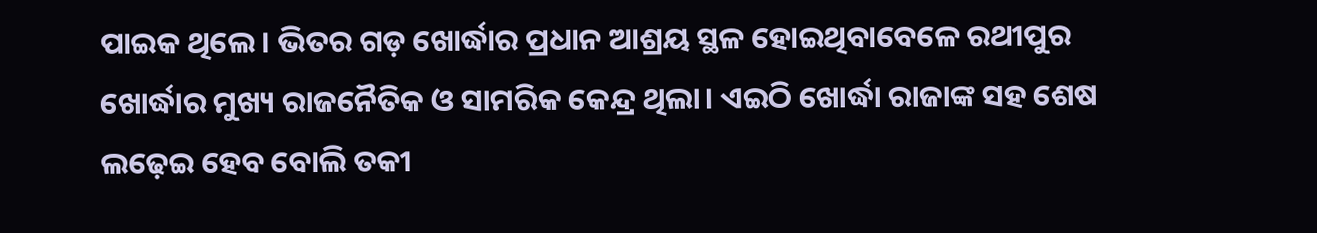ପାଇକ ଥିଲେ। ଭିତର ଗଡ଼ ଖୋର୍ଦ୍ଧାର ପ୍ରଧାନ ଆଶ୍ରୟ ସ୍ଥଳ ହୋଇଥିବାବେଳେ ରଥୀପୁର ଖୋର୍ଦ୍ଧାର ମୁଖ୍ୟ ରାଜନୈତିକ ଓ ସାମରିକ କେନ୍ଦ୍ର ଥିଲା। ଏଇଠି ଖୋର୍ଦ୍ଧା ରାଜାଙ୍କ ସହ ଶେଷ ଲଢ଼େଇ ହେବ ବୋଲି ତକୀ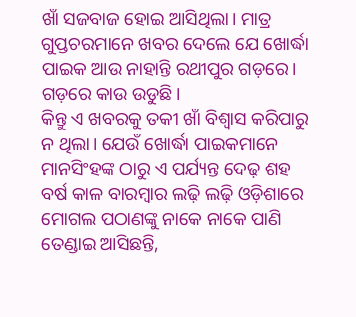ଖାଁ ସଜବାଜ ହୋଇ ଆସିଥିଲା। ମାତ୍ର ଗୁପ୍ତଚରମାନେ ଖବର ଦେଲେ ଯେ ଖୋର୍ଦ୍ଧା ପାଇକ ଆଉ ନାହାନ୍ତି ରଥୀପୁର ଗଡ଼ରେ। ଗଡ଼ରେ କାଉ ଉଡୁଛି।
କିନ୍ତୁ ଏ ଖବରକୁ ତକୀ ଖାଁ ବିଶ୍ୱାସ କରିପାରୁ ନ ଥିଲା। ଯେଉଁ ଖୋର୍ଦ୍ଧା ପାଇକମାନେ ମାନସିଂହଙ୍କ ଠାରୁ ଏ ପର୍ଯ୍ୟନ୍ତ ଦେଢ଼ ଶହ ବର୍ଷ କାଳ ବାରମ୍ବାର ଲଢ଼ି ଲଢ଼ି ଓଡ଼ିଶାରେ ମୋଗଲ ପଠାଣଙ୍କୁ ନାକେ ନାକେ ପାଣି ତେଣ୍ଡାଇ ଆସିଛନ୍ତି,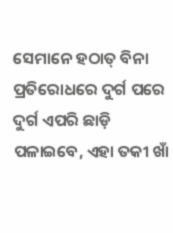ସେମାନେ ହଠାତ୍ ବିନା ପ୍ରତିରୋଧରେ ଦୁର୍ଗ ପରେ ଦୁର୍ଗ ଏପରି ଛାଡ଼ି ପଳାଇବେ, ଏହା ତକୀ ଖାଁ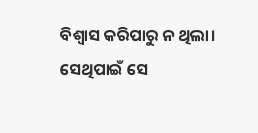ବିଶ୍ୱାସ କରିପାରୁ ନ ଥିଲା। ସେଥିପାଇଁ ସେ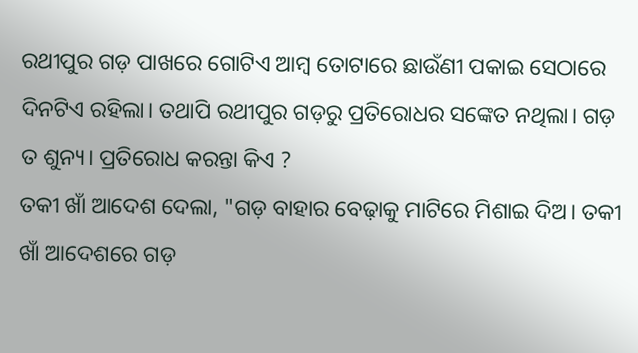ରଥୀପୁର ଗଡ଼ ପାଖରେ ଗୋଟିଏ ଆମ୍ବ ତୋଟାରେ ଛାଉଁଣୀ ପକାଇ ସେଠାରେ ଦିନଟିଏ ରହିଲା। ତଥାପି ରଥୀପୁର ଗଡ଼ରୁ ପ୍ରତିରୋଧର ସଙ୍କେତ ନଥିଲା। ଗଡ଼ ତ ଶୁନ୍ୟ। ପ୍ରତିରୋଧ କରନ୍ତା କିଏ ?
ତକୀ ଖାଁ ଆଦେଶ ଦେଲା, "ଗଡ଼ ବାହାର ବେଢ଼ାକୁ ମାଟିରେ ମିଶାଇ ଦିଅ। ତକୀ ଖାଁ ଆଦେଶରେ ଗଡ଼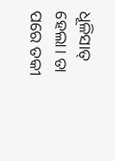ଧୂଳିସାତ୍ ହେଲା। ତା ପରେ ତକୀ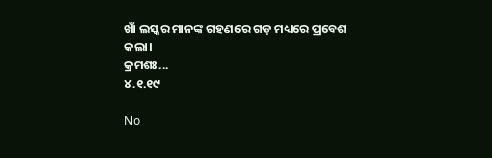ଖାଁ ଲସ୍କର ମାନଙ୍କ ଗହଣରେ ଗଡ଼ ମଧ୍ୟରେ ପ୍ରବେଶ କଲା।
କ୍ରମଶଃ...
୪.୧.୧୯

No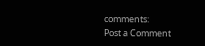comments:
Post a Comment